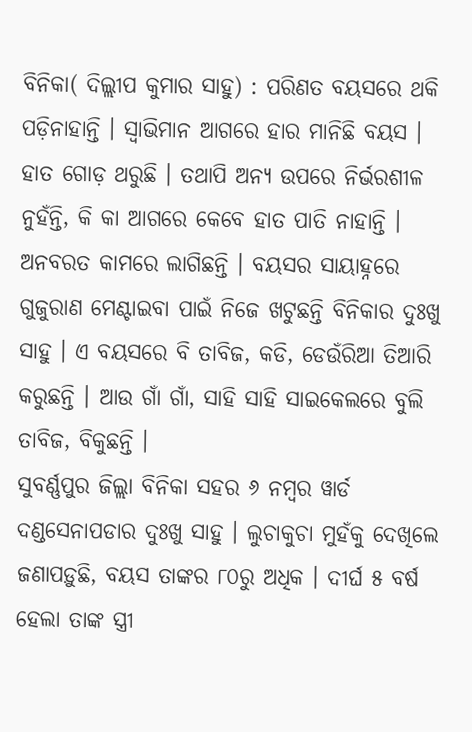ବିନିକା( ଦିଲ୍ଲୀପ କୁମାର ସାହୁ) : ପରିଣତ ବୟସରେ ଥକି ପଡ଼ିନାହାନ୍ତି । ସ୍ୱାଭିମାନ ଆଗରେ ହାର ମାନିଛି ବୟସ । ହାତ ଗୋଡ଼ ଥରୁଛି । ତଥାପି ଅନ୍ୟ ଉପରେ ନିର୍ଭରଶୀଳ ନୁହଁନ୍ତି, କି କା ଆଗରେ କେବେ ହାତ ପାତି ନାହାନ୍ତି । ଅନବରତ କାମରେ ଲାଗିଛନ୍ତି । ବୟସର ସାୟାହ୍ନରେ ଗୁଜୁରାଣ ମେଣ୍ଟାଇବା ପାଇଁ ନିଜେ ଖଟୁଛନ୍ତି ବିନିକାର ଦୁଃଖୁ ସାହୁ । ଏ ବୟସରେ ବି ତାବିଜ, କଡି, ଡେଉଁରିଆ ତିଆରି କରୁଛନ୍ତି । ଆଉ ଗାଁ ଗାଁ, ସାହି ସାହି ସାଇକେଲରେ ବୁଲି ତାବିଜ, ବିକୁଛନ୍ତି ।
ସୁବର୍ଣ୍ଣପୁର ଜିଲ୍ଲା ବିନିକା ସହର ୬ ନମ୍ବର ୱାର୍ଡ ଦଣ୍ଡସେନାପଡାର ଦୁଃଖୁ ସାହୁ । ଲୁଚାକୁଚା ମୁହଁକୁ ଦେଖିଲେ ଜଣାପଡ଼ୁଛି, ବୟସ ତାଙ୍କର ୮୦ରୁ ଅଧିକ । ଦୀର୍ଘ ୫ ବର୍ଷ ହେଲା ତାଙ୍କ ସ୍ତ୍ରୀ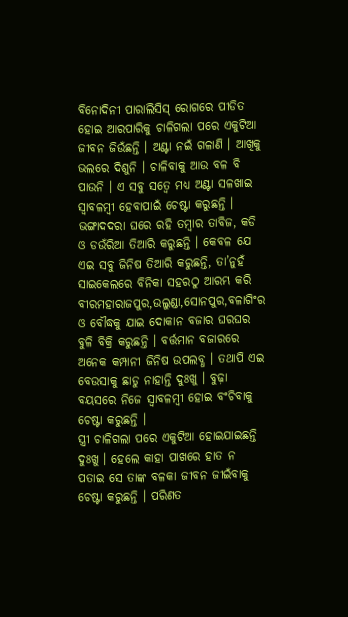ବିନୋଦିନୀ ପାରାଲିସିସ୍ ରୋଗରେ ପୀଡିତ ହୋଇ ଆରପାରିକୁ ଚାଳିଗଲା ପରେ ଏକୁଟିଆ ଜୀବନ ଜିଉଁଛନ୍ତି । ଅଣ୍ଟା ନଇଁ ଗଳାଣି । ଆଖିକୁ ଭଲରେ ଦିଶୁନି । ଚାଳିବାକୁ ଆଉ ବଳ ବି ପାଉନି । ଏ ସବୁ ସତ୍ୱେ ମଧ୍ୟ ଅଣ୍ଟା ସଳଖାଇ ସ୍ୱାବଳମ୍ବୀ ହେବାପାଇଁ ଚେଷ୍ଟା କରୁଛନ୍ତି ।
ଭଙ୍ଗାଦଦରା ଘରେ ରହି ତମ୍ବାର ତାବିଜ, କଡି ଓ ଡଉଁରିଆ ତିଆରି କରୁଛନ୍ତି । କେବଳ ଯେ ଏଇ ସବୁ ଜିନିଷ ତିଆରି କରୁଛନ୍ତି, ତା’ନୁହଁ ସାଇକେଲରେ ବିନିକା ସହରଠୁ ଆରମ୍ଭ କରି ବୀରମହାରାଜପୁର,ଉଲୁଣ୍ଡା,ସୋନପୁର,ବଳାଗିଂର ଓ ବୌଦ୍ଧକୁ ଯାଇ ଦୋକାନ ବଜାର ଘରଘର ବୁଳି ବିକ୍ରି କରୁଛନ୍ତି । ବର୍ତ୍ତମାନ ବଜାରରେ ଅନେକ କମ୍ପାନୀ ଜିନିଷ ଉପଲବ୍ଧ । ତଥାପି ଏଇ ବେଉସାକୁ ଛାଡୁ ନାହାନ୍ତି ଦୁଃଖୁ । ବୁଢ଼ା ବୟସରେ ନିଜେ ସ୍ୱାବଳମ୍ବୀ ହୋଇ ବଂଚିବାକୁ ଚେଷ୍ଟା କରୁଛନ୍ତି ।
ସ୍ତ୍ରୀ ଚାଳିଗଲା ପରେ ଏକୁଟିଆ ହୋଇଯାଇଛନ୍ତି ଦୁଃଖୁ । ହେଲେ କାହା ପାଖରେ ହାତ ନ ପତାଇ ସେ ତାଙ୍କ ବଳକା ଜୀବନ ଜୀଇଁବାକୁ ଚେଷ୍ଟା କରୁଛନ୍ତି । ପରିଣତ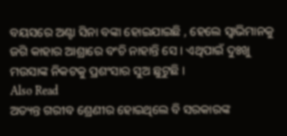ବୟସରେ ଅଣ୍ଟା ସିନା ବଙ୍କା ହୋଇଯାଇଛି , ହେଲେ ସ୍ୱାଭିମାନକୁ ଜଗି କାହାର ଆଶ୍ରାରେ ବଂଚି ନାହାନ୍ତି ସେ । ଏଥିପାଇଁ ଦୁଃଖୁ ମଉସାଙ୍କ ନିକଟକୁ ପ୍ରଶଂସାର ସୁଅ ଛୁଟୁଛି ।
Also Read
ଅତ୍ୟନ୍ତ ଗରୀବ ଶ୍ରେଣୀର ହୋଇଥିଲେ ବି ସରକାରଙ୍କ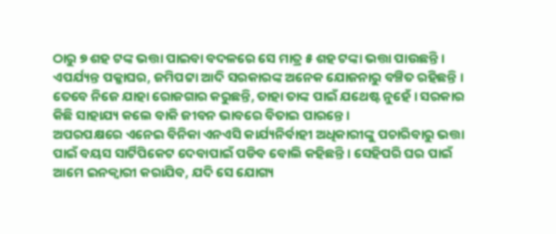ଠାରୁ ୭ ଶହ ଟଙ୍କ ଭତ୍ତା ପାଇବା ବଦଳରେ ସେ ମାତ୍ର ୫ ଶହ ଟଙ୍କା ଭତ୍ତା ପାଉଛନ୍ତି । ଏପର୍ଯ୍ୟନ୍ତ ପକ୍କାଘର, ଜମିପଟ୍ଟା ଆଦି ସରକାରଙ୍କ ଅନେକ ଯୋଜନାରୁ ବଞ୍ଚିତ ରହିଛନ୍ତି । ତେବେ ନିଜେ ଯାହା ରୋଜଗାର କରୁଛନ୍ତି, ତାହା ତାଙ୍କ ପାଇଁ ଯଥେଷ୍ଟ ନୁହେଁ । ସରକାର କିଛି ସାହାଯ୍ୟ କଲେ ବାକି ଜୀବନ ଭାବରେ ବିତାଇ ପାରନ୍ତେ ।
ଅପରପକ୍ଷରେ ଏନେଇ ବିନିକା ଏନଏସି କାର୍ଯ୍ୟନିର୍ବାହୀ ଅଧିକାରୀଙ୍କୁ ପଚାରିବାରୁ ଭତ୍ତା ପାଇଁ ବୟସ ସାର୍ଟିପିକେଟ ଦେବାପାଇଁ ପଡିବ ବୋଲି କହିଛନ୍ତି । ସେହିପରି ଘର ପାଇଁ ଆମେ ଇନକ୍ୱାରୀ କରାଯିବ, ଯଦି ସେ ଯୋଗ୍ୟ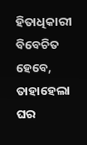ହିତାଧିକାରୀ ବିବେଚିତ ହେବେ, ତାହାହେଲା ଘର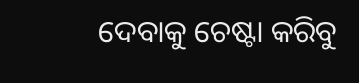ଦେବାକୁ ଚେଷ୍ଟା କରିବୁ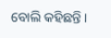ବୋଲି କହିଛନ୍ତି ।